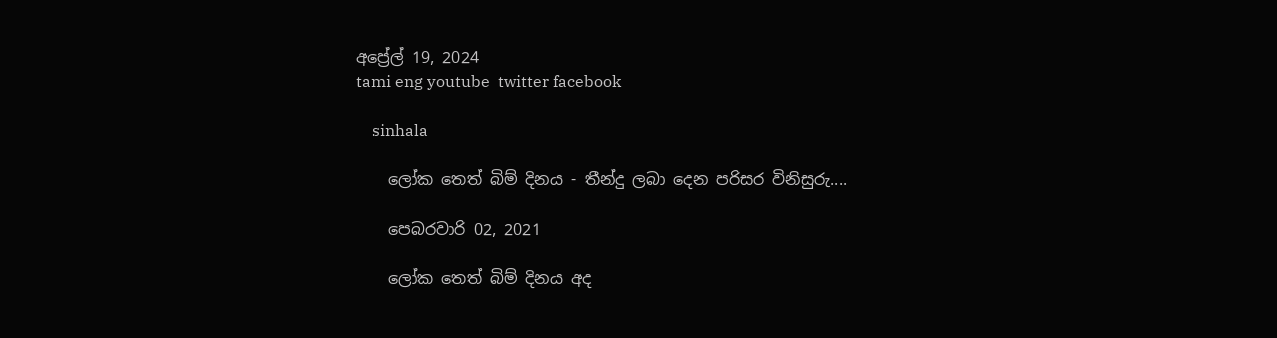අප්‍රේල් 19, 2024
tami eng youtube  twitter facebook

    sinhala

    ලෝක තෙත් බිම් දිනය - තීන්දු ලබා දෙන පරිසර විනිසුරු....

    පෙබරවාරි 02, 2021

    ලෝක තෙත් බිම් දිනය අද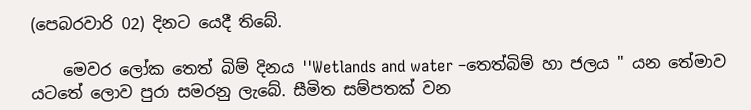(පෙබරවාරි 02) දිනට යෙදී තිබේ.

    මෙවර ලෝක තෙත් බිම් දිනය ''Wetlands and water –තෙත්බිම් හා ජලය " යන තේමාව යටතේ ලොව පුරා සමරනු ලැබේ. සීමිත සම්පතක් වන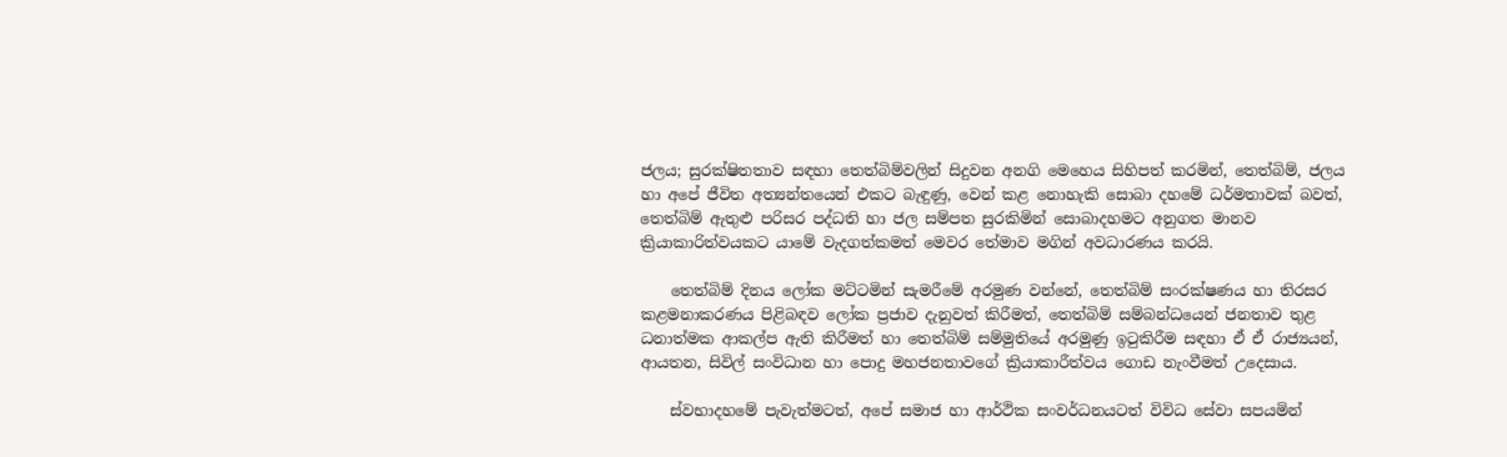ජලය; සුරක්ෂිතතාව සඳහා තෙත්බිම්වලින් සිදුවන අනගි මෙහෙය සිහිපත් කරමින්, තෙත්බිම්, ජලය හා අපේ ජීවිත අත්‍යන්තයෙන් එකට බැඳුණු, වෙන් කළ නොහැකි සොබා දහමේ ධර්මතාවක් බවත්, තෙත්බිම් ඇතුළු පරිසර පද්ධති හා ජල සම්පත සුරකිමින් සොබාදහමට අනුගත මානව ක්‍රියාකාරිත්වයකට යාමේ වැදගත්කමත් මෙවර තේමාව මගින් අවධාරණය කරයි.

    තෙත්බිම් දිනය ලෝක මට්ටමින් සැමරීමේ අරමුණ වන්නේ, තෙත්බිම් සංරක්ෂණය හා තිරසර කළමනාකරණය පිළිබඳව ලෝක ප්‍රජාව දැනුවත් කිරීමත්, තෙත්බිම් සම්බන්ධයෙන් ජනතාව තුළ ධනාත්මක ආකල්ප ඇති කිරීමත් හා තෙත්බිම් සම්මුතියේ අරමුණු ඉටුකිරීම සඳහා ඒ ඒ රාජ්‍යයන්, ආයතන, සිවිල් සංවිධාන හා පොදු මහජනතාවගේ ක්‍රියාකාරීත්වය ගොඩ නැංවීමත් උදෙසාය.

    ස්වභාදහමේ පැවැත්මටත්, අපේ සමාජ හා ආර්ථික සංවර්ධනයටත් විවිධ සේවා සපයමින්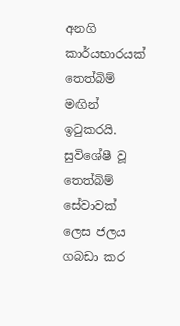අනගි කාර්යභාරයක් තෙත්බිම් මඟින් ඉටුකරයි. සුවිශේෂී වූ තෙත්බිම් සේවාවක් ලෙස ජලය ගබඩා කර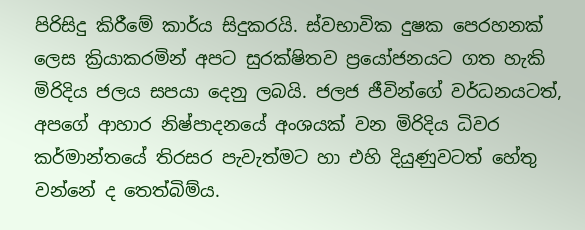පිරිසිදු කිරීමේ කාර්ය සිදුකරයි. ස්වභාවික දුෂක පෙරහනක් ලෙස ක්‍රියාකරමින් අපට සුරක්ෂිතව ප්‍රයෝජනයට ගත හැකි මිරිදිය ජලය සපයා දෙනු ලබයි. ජලජ ජීවින්ගේ වර්ධනයටත්, අපගේ ආහාර නිෂ්පාදනයේ අංශයක් වන මිරිදිය ධිවර කර්මාන්තයේ තිරසර පැවැත්මට හා එහි දියුණුවටත් හේතු වන්නේ ද තෙත්බිම්ය.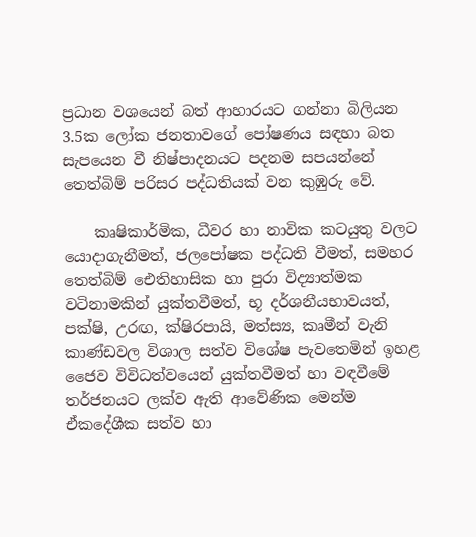ප්‍රධාන වශයෙන් බත් ආහාරයට ගන්නා බිලියන 3.5ක ලෝක ජනතාවගේ පෝෂණය සඳහා බත සැපයෙන වී නිෂ්පාදනයට පදනම සපයන්නේ තෙත්බිම් පරිසර පද්ධතියක් වන කුඹුරු වේ.

    කෘෂිකාර්මික, ධීවර හා නාවික කටයුතු වලට යොදාගැනීමත්, ජලපෝෂක පද්ධති වීමත්, සමහර තෙත්බිම් ඓතිහාසික හා පුරා විද්‍යාත්මක වටිනාමකින් යුක්තවීමත්, භූ දර්ශනීයභාවයත්, පක්ෂි, උරඟ, ක්ෂිරපායි, මත්ස්‍ය, කෘමීන් වැනි කාණ්ඩවල විශාල සත්ව විශේෂ පැවතෙමින් ඉහළ ජෛව විවිධත්වයෙන් යුක්තවීමත් හා වඳවීමේ තර්ජනයට ලක්ව ඇති ආවේණික මෙන්ම ඒකදේශීක සත්ව හා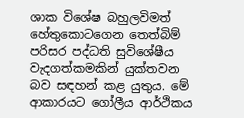ශාක විශේෂ බහුලවිමත් හේතුකොටගෙන තෙත්බිම් පරිසර පද්ධති සුවිශේෂීය වැදගත්කමකින් යුක්තවන බව සඳහන් කළ යුතුය. මේ ආකාරයට ගෝලීය ආර්ථිකය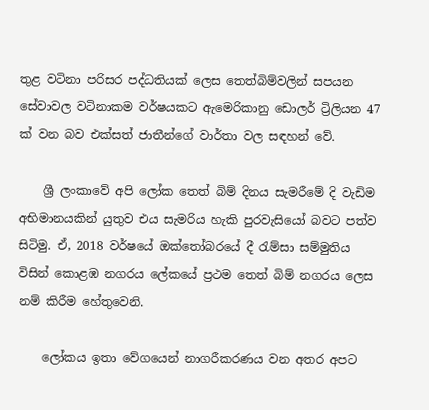තුළ වටිනා පරිසර පද්ධතියක් ලෙස තෙත්බිම්වලින් සපයන සේවාවල වටිනාකම වර්ෂයකට ඇමෙරිකානු ඩොලර් ට්‍රිලියන 47 ක් වන බව එක්සත් ජාතීන්ගේ වාර්තා වල සඳහන් වේ.

    ශ්‍රී ලංකාවේ අපි ලෝක තෙත් බිම් දිනය සැමරීමේ දි වැඩිම අභිමානයකින් යුතුව එය සැමරිය හැකි පුරවැසියෝ බවට පත්ව සිටිමු. ඒ, 2018 වර්ෂයේ ඔක්තෝබරයේ දී රැම්සා සම්මුතිය විසින් කොළඹ නගරය ලේකයේ ප්‍රථම තෙත් බිම් නගරය ලෙස නම් කිරීම හේතුවෙනි.

    ලෝකය ඉතා වේගයෙන් නාගරීකරණය වන අතර අපට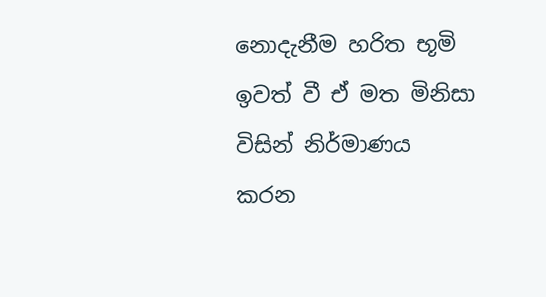නොදැනීම හරිත භූමි ඉවත් වී ඒ මත මිනිසා විසින් නිර්මාණය කරන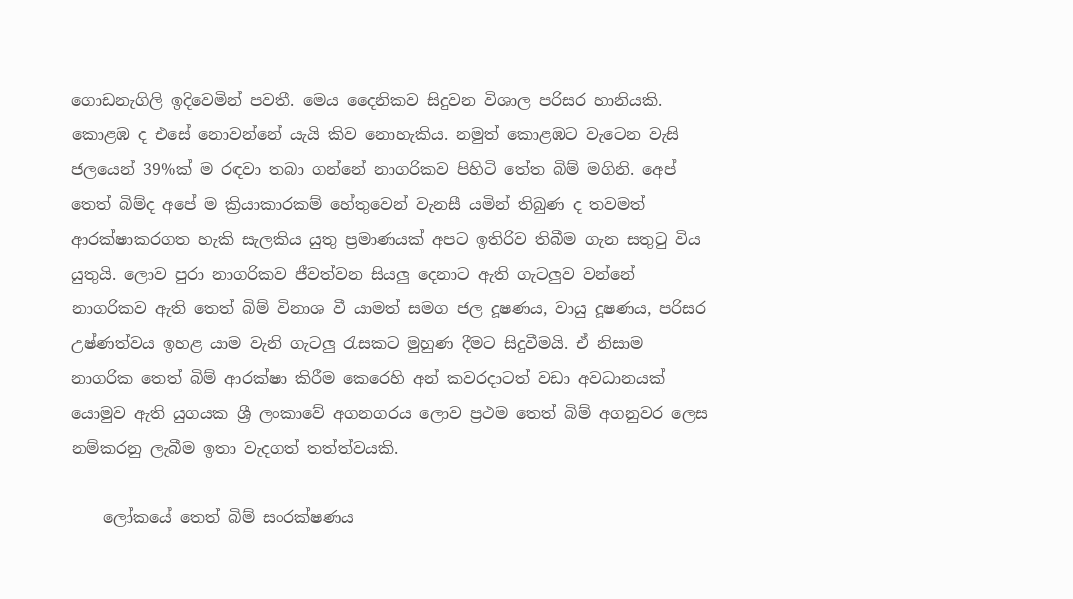ගොඩනැගිලි ඉදිවෙමින් පවතී. මෙය දෛනිකව සිදුවන විශාල පරිසර හානියකි. කොළඹ ද එසේ නොවන්නේ යැයි කිව නොහැකිය. නමුත් කොළඹට වැටෙන වැසි ජලයෙන් 39%ක් ම රඳවා තබා ගන්නේ නාගරිකව පිහිටි තේත බිම් මගිනි. අෙප් තෙත් බිම්ද අපේ ම ක්‍රියාකාරකම් හේතුවෙන් වැනසී යමින් තිබුණ ද තවමත් ආරක්ෂාකරගත හැකි සැලකිය යුතු ප්‍රමාණයක් අපට ඉතිරිව තිබීම ගැන සතුටු විය යුතුයි. ලොව පුරා නාගරිකව ජීවත්වන සියලු දෙනාට ඇති ගැටලුව වන්නේ නාගරිකව ඇති තෙත් බිම් විනාශ වී යාමත් සමග ජල දූෂණය, වායු දූෂණය, පරිසර උෂ්ණත්වය ඉහළ යාම වැනි ගැටලු රැසකට මුහුණ දීමට සිදුවීමයි. ඒ නිසාම නාගරික තෙත් බිම් ආරක්ෂා කිරීම කෙරෙහි අන් කවරදාටත් වඩා අවධානයක් යොමුව ඇති යුගයක ශ්‍රී ලංකාවේ අගනගරය ලොව ප්‍රථම තෙත් බිම් අගනුවර ලෙස නම්කරනු ලැබීම ඉතා වැදගත් තත්ත්වයකි.

    ලෝකයේ තෙත් බිම් සංරක්ෂණය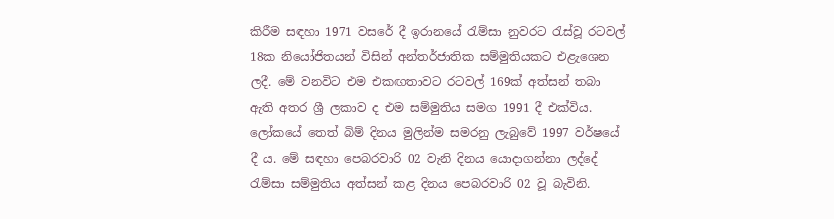කිරීම සඳහා 1971 වසරේ දී ඉරානයේ රැම්සා නුවරට රැස්වූ රටවල් 18ක නියෝජිතයන් විසින් අන්තර්ජාතික සම්මුතියකට එළැශෙන ලදී. මේ වනවිට එම එකඟතාවට රටවල් 169ක් අත්සන් තබා ඇති අතර ශ්‍රී ලකාව ද එම සම්මුතිය සමග 1991 දී එක්විය. ලෝකයේ තෙත් බිම් දිනය මුලින්ම සමරනු ලැබුවේ 1997 වර්ෂයේ දී ය. මේ සඳහා පෙබරවාරි 02 වැනි දිනය යොදාගන්නා ලද්දේ රැම්සා සම්මුතිය අත්සන් කළ දිනය පෙබරවාරි 02 වූ බැවිනි.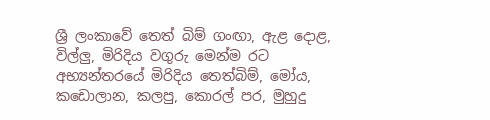ශ්‍රී ලංකාවේ තෙත් බිම් ගංඟා, ඇළ දොළ, විල්ලු, මිරිදිය වගුරු මෙන්ම රට අභ්‍යන්තරයේ මිරිදිය තෙත්බිම්, මෝය, කඩොලාන, කලපු, කොරල් පර, මුහුදු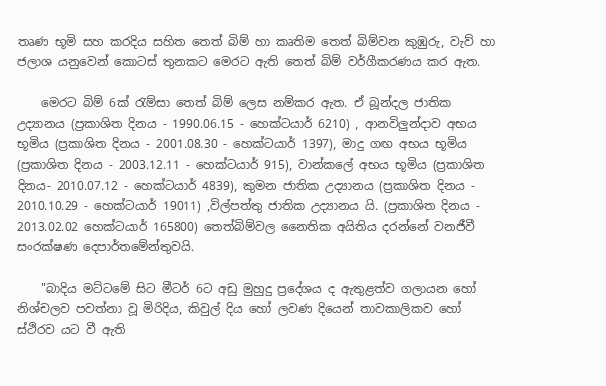තෘණ භූමි සහ කරදිය සහිත තෙත් බිම් හා කෘතිම තෙත් බිම්වන කුඹුරු, වැව් හා ජලාශ යනුවෙන් කොටස් තුනකට මෙරට ඇති තෙත් බිම් වර්ගීකරණය කර ඇත.

    මෙරට බිම් 6ක් රැම්සා තෙත් බිම් ලෙස නම්කර ඇත. ඒ බූන්දල ජාතික උද්‍යානය (ප්‍රකාශිත දිනය - 1990.06.15 - හෙක්ටයාර් 6210) , ආනවිලුන්දාව අභය භූමිය (ප්‍රකාශිත දිනය - 2001.08.30 - හෙක්ටයාර් 1397), මාදු ගඟ අභය භූමිය (ප්‍රකාශිත දිනය - 2003.12.11 - හෙක්ටයාර් 915), වාන්කලේ අභය භූමිය (ප්‍රකාශිත දිනය- 2010.07.12 - හෙක්ටයාර් 4839), කුමන ජාතික උද්‍යානය (ප්‍රකාශිත දිනය - 2010.10.29 - හෙක්ටයාර් 19011) ,විල්පත්තු ජාතික උද්‍යානය යි. (ප්‍රකාශිත දිනය - 2013.02.02 හෙක්ටයාර් 165800) තෙත්බිම්වල නෛතික අයිතිය දරන්නේ වනජීවී සංරක්ෂණ දෙපාර්තමේන්තුවයි.

    "බාදිය මට්ටමේ සිට මීටර් 6ට අඩු මුහුදු ප්‍රදේශය ද ඇතුළත්ව ගලායන හෝ නිශ්චලව පවත්නා වූ මිරිදිය, කිවුල් දිය හෝ ලවණ දියෙන් තාවකාලිකව හෝ ස්ථිරව යට වී ඇති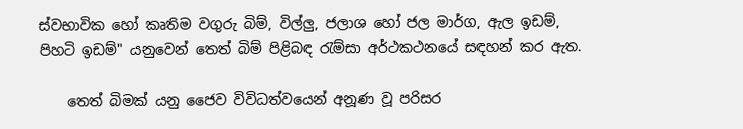ස්වභාවික හෝ කෘතිම වගුරු බිම්, විල්ලු, ජලාශ හෝ ජල මාර්ග, ඇල ඉඩම්, පිහටි ඉඩම්" යනුවෙන් තෙත් බිම් පිළිබඳ රැම්සා අර්ථකථනයේ සඳහන් කර ඇත.

    තෙත් බිමක් යනු ජෛව විවිධත්වයෙන් අනූණ වූ පරිසර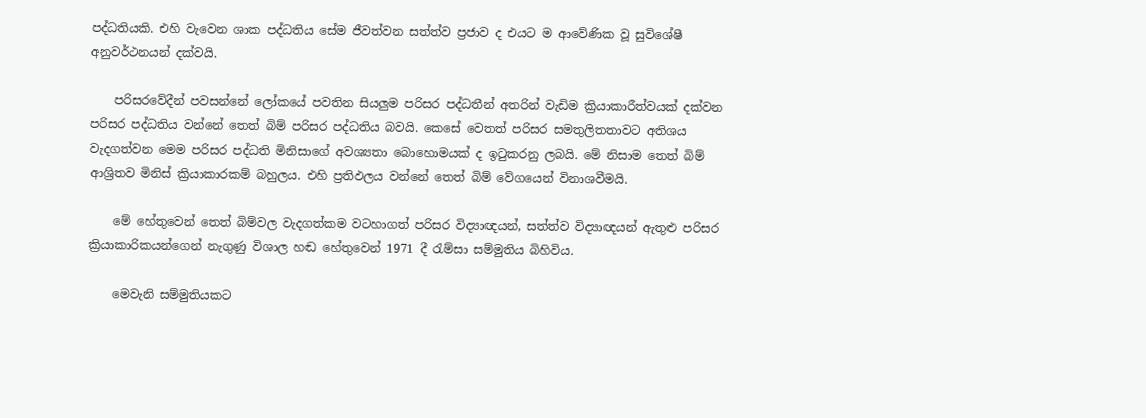පද්ධතියකි. එහි වැවෙන ශාක පද්ධතිය සේම ජීවත්වන සත්ත්ව ප්‍රජාව ද එයට ම ආවේණික වූ සුවිශේෂී අනුවර්ථනයන් දක්වයි.

    පරිසරවේදීන් පවසන්නේ ලෝකයේ පවතින සියලුම පරිසර පද්ධතීන් අතරින් වැඩිම ක්‍රියාකාරීත්වයක් දක්වන පරිසර පද්ධතිය වන්නේ තෙත් බිම් පරිසර පද්ධතිය බවයි. කෙසේ වෙතත් පරිසර සමතුලිතතාවට අතිශය වැදගත්වන මෙම පරිසර පද්ධති මිනිසාගේ අවශ්‍යතා බොහොමයක් ද ඉටුකරනු ලබයි. මේ නිසාම තෙත් බිම් ආශ්‍රිතව මිනිස් ක්‍රියාකාරකම් බහුලය. එහි ප්‍රතිඵලය වන්නේ තෙත් බිම් වේගයෙන් විනාශවීමයි.

    මේ හේතුවෙන් තෙත් බිම්වල වැදගත්කම වටහාගත් පරිසර විද්‍යාඥයන්, සත්ත්ව විද්‍යාඥයන් ඇතුළු පරිසර ක්‍රියාකාරිකයන්ගෙන් නැගුණු විශාල හඬ හේතුවෙන් 1971 දී රැම්සා සම්මුතිය බිහිවිය.

    මෙවැනි සම්මුතියකට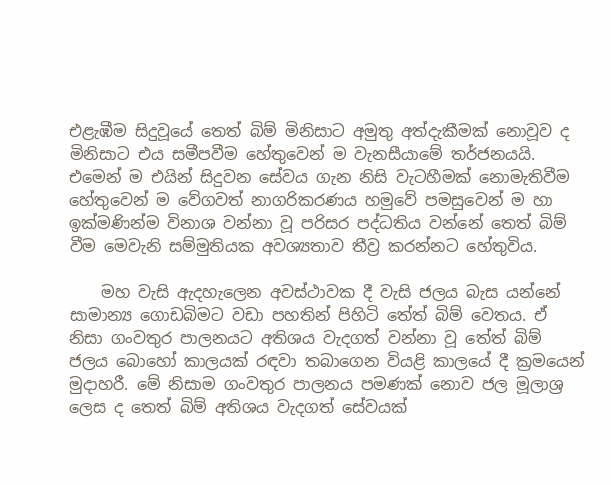එළැඹීම සිදුවූයේ තෙත් බිම් මිනිසාට අමුතු අත්දැකීමක් නොවූව ද මිනිසාට එය සමීපවීම හේතුවෙන් ම වැනසීයාමේ තර්ජනයයි. එමෙන් ම එයින් සිදුවන සේවය ගැන නිසි වැටහීමක් නොමැතිවීම හේතුවෙන් ම වේගවත් නාගරිකරණය හමුවේ පමසුවෙන් ම හා ඉක්මණින්ම විනාශ වන්නා වූ පරිසර පද්ධතිය වන්නේ තෙත් බිම් වීම මෙවැනි සම්මුතියක අවශ්‍යතාව තීව්‍ර කරන්නට හේතුවිය.

    මහ වැසි ඇදහැලෙන අවස්ථාවක දී වැසි ජලය බැස යන්නේ සාමාන්‍ය ගොඩබිමට වඩා පහතින් පිහිටි තේත් බිම් වෙතය. ඒ නිසා ගංවතුර පාලනයට අතිශය වැදගත් වන්නා වූ තේත් බිම් ජලය බොහෝ කාලයක් රඳවා තබාගෙන වියළි කාලයේ දී ක්‍රමයෙන් මුදාහරී. මේ නිසාම ගංවතුර පාලනය පමණක් නොව ජල මූලාශ්‍ර ලෙස ද තෙත් බිම් අතිශය වැදගත් සේවයක්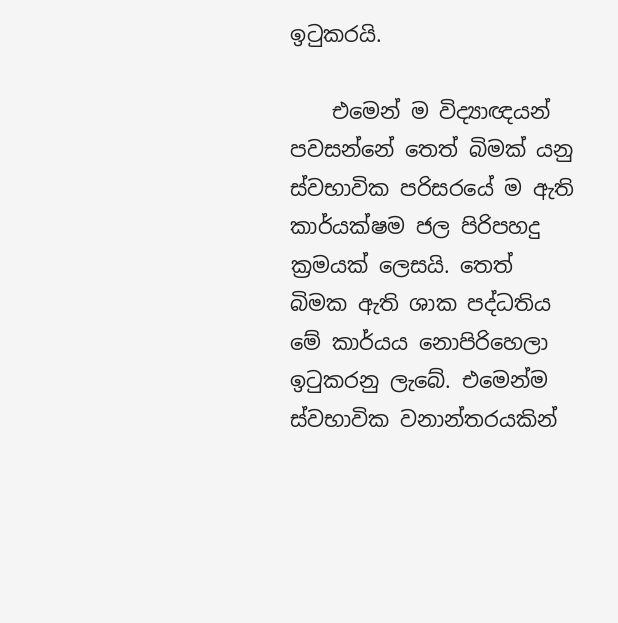ඉටුකරයි.

    එමෙන් ම විද්‍යාඥයන් පවසන්නේ තෙත් බිමක් යනු ස්වභාවික පරිසරයේ ම ඇති කාර්යක්ෂම ජල පිරිපහදු ක්‍රමයක් ලෙසයි. තෙත් බිමක ඇති ශාක පද්ධතිය මේ කාර්යය නොපිරිහෙලා ඉටුකරනු ලැබේ. එමෙන්ම ස්වභාවික වනාන්තරයකින්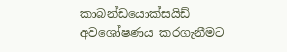කාබන්ඩයොක්සයිඩ් අවශෝෂණය කරගැනීමට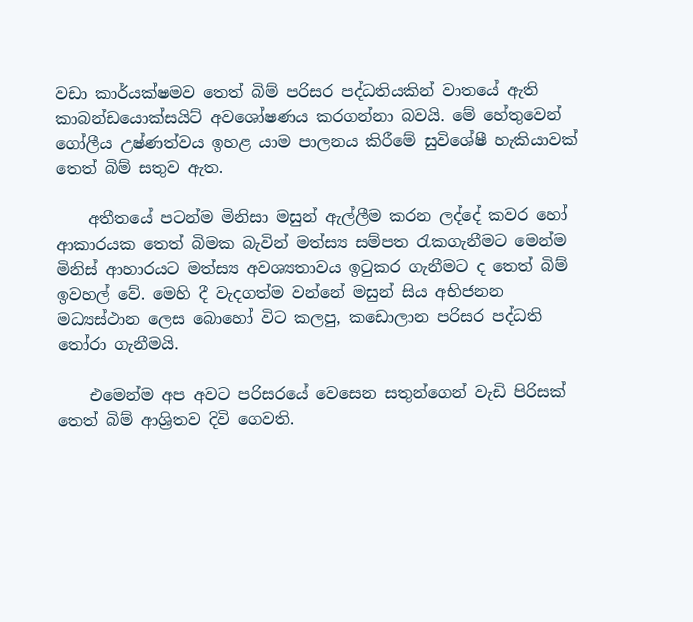වඩා කාර්යක්ෂමව තෙත් බිම් පරිසර පද්ධතියකින් වාතයේ ඇති කාබන්ඩයොක්සයිට් අවශෝෂණය කරගන්නා බවයි. මේ හේතුවෙන් ගෝලීය උෂ්ණත්වය ඉහළ යාම පාලනය කිරීමේ සුවිශේෂී හැකියාවක් තෙත් බිම් සතුව ඇත.

    අතීතයේ පටන්ම මිනිසා මසුන් ඇල්ලීම කරන ලද්දේ කවර හෝ ආකාරයක තෙත් බිමක බැවින් මත්ස්‍ය සම්පත රැකගැනීමට මෙන්ම මිනිස් ආහාරයට මත්ස්‍ය අවශ්‍යතාවය ඉටුකර ගැනීමට ද තෙත් බිම් ඉවහල් වේ. මෙහි දී වැදගත්ම වන්නේ මසුන් සිය අභිජනන මධ්‍යස්ථාන ලෙස බොහෝ විට කලපු, කඩොලාන පරිසර පද්ධති තෝරා ගැනීමයි.

    එමෙන්ම අප අවට පරිසරයේ වෙසෙන සතුන්ගෙන් වැඩි පිරිසක් තෙත් බිම් ආශ්‍රිතව දිවි ගෙවති.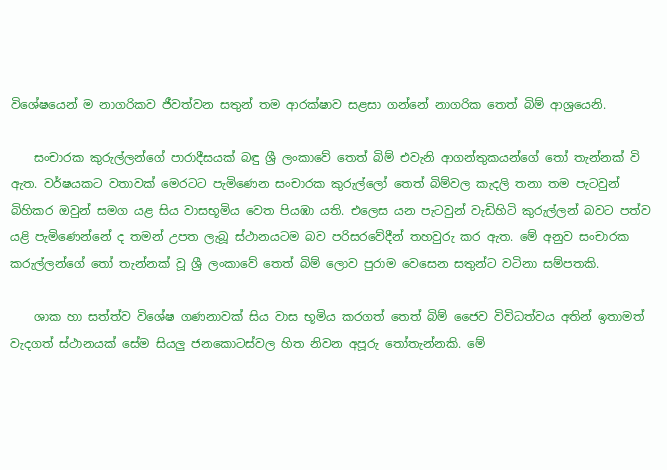විශේෂයෙන් ම නාගරිකව ජීවත්වන සතුන් තම ආරක්ෂාව සළසා ගන්නේ නාගරික තෙත් බිම් ආශ්‍රයෙනි.

    සංචාරක කුරුල්ලන්ගේ පාරාදීසයක් බඳු ශ්‍රී ලංකාවේ තෙත් බිම් එවැනි ආගන්තුකයන්ගේ තෝ තැන්නක් වි ඇත. වර්ෂයකට වතාවක් මෙරටට පැමිණෙන සංචාරක කුරුල්ලෝ තෙත් බිම්වල කැදලි තනා තම පැටවුන් බිහිකර ඔවුන් සමග යළ සිය වාසභූමිය වෙත පියඹා යති. එලෙස යන පැටවුන් වැඩිහිටි කුරුල්ලන් බවට පත්ව යළි පැමිණෙන්නේ ද තමන් උපත ලැබූ ස්ථානයටම බව පරිසරවේදීන් තහවුරු කර ඇත. මේ අනුව සංචාරක කරුල්ලන්ගේ තෝ තැන්නක් වූ ශ්‍රී ලංකාවේ තෙත් බිම් ලොව පුරාම වෙසෙන සතුන්ට වටිනා සම්පතකි.

    ශාක හා සත්ත්ව විශේෂ ගණනාවක් සිය වාස භූමිය කරගත් තෙත් බිම් ජෛව විවිධත්වය අතින් ඉතාමත් වැදගත් ස්ථානයක් සේම සියලු ජනකොටස්වල හිත නිවන අපූරු තෝතැන්නකි. මේ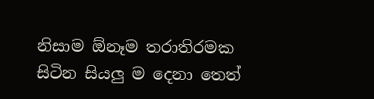නිසාම ඕනෑම තරාතිරමක සිටින සියලු ම දෙනා තෙත්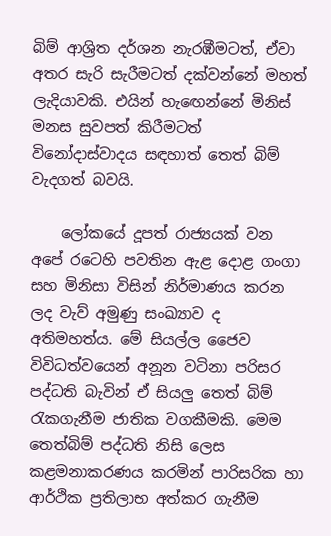බිම් ආශ්‍රිත දර්ශන නැරඹීමටත්, ඒවා අතර සැරි සැරීමටත් දක්වන්නේ මහත් ලැදියාවකි. එයින් හැඟෙන්නේ මිනිස් මනස සුවපත් කිරීමටත් විනෝදාස්වාදය සඳහාත් තෙත් බිම් වැදගත් බවයි.

    ලෝකයේ දූපත් රාජ්‍යයක් වන අපේ රටෙහි පවතින ඇළ දොළ ගංගා සහ මිනිසා විසින් නිර්මාණය කරන ලද වැව් අමුණු සංඛ්‍යාව ද අතිමහත්ය. මේ සියල්ල ජෛව විවිධත්වයෙන් අනූන වටිනා පරිසර පද්ධති බැවින් ඒ සියලු තෙත් බිම් රැකගැනීම ජාතික වගකීමකි. මෙම තෙත්බිම් පද්ධති නිසි ලෙස කළමනාකරණය කරමින් පාරිසරික හා ආර්ථික ප්‍රතිලාභ අත්කර ගැනීම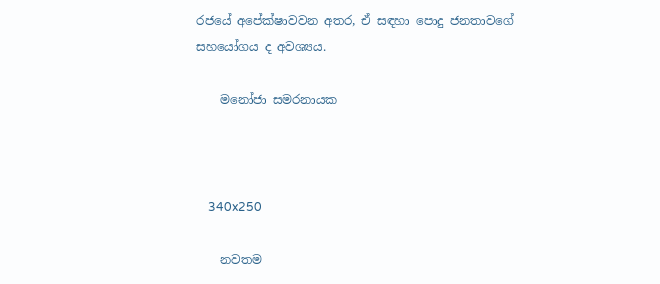රජයේ අපේක්ෂාවවන අතර, ඒ සඳහා පොදු ජනතාවගේ සහයෝගය ද අවශ්‍යය.

    මනෝජා සමරනායක



    340x250

    නවතම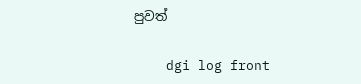පුවත්

    dgi log front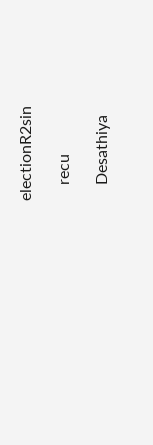electionR2sin

    recu

    Desathiya